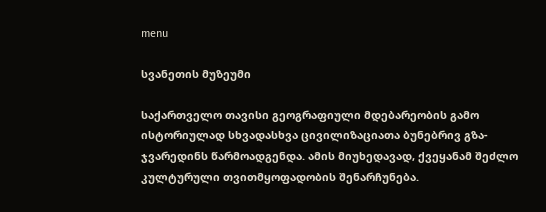menu

სვანეთის მუზეუმი

საქართველო თავისი გეოგრაფიული მდებარეობის გამო ისტორიულად სხვადასხვა ცივილიზაციათა ბუნებრივ გზა-ჯვარედინს წარმოადგენდა. ამის მიუხედავად, ქვეყანამ შეძლო კულტურული თვითმყოფადობის შენარჩუნება.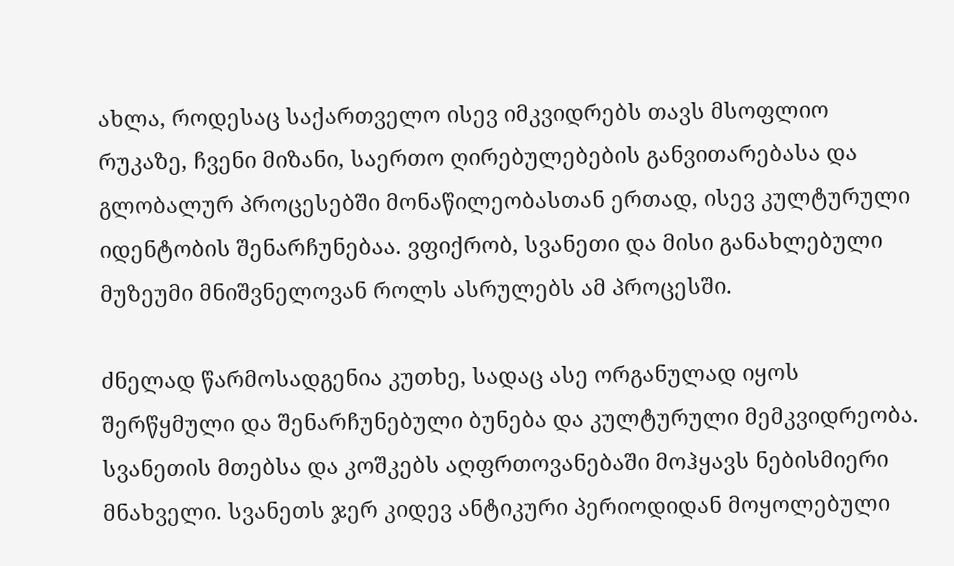ახლა, როდესაც საქართველო ისევ იმკვიდრებს თავს მსოფლიო რუკაზე, ჩვენი მიზანი, საერთო ღირებულებების განვითარებასა და გლობალურ პროცესებში მონაწილეობასთან ერთად, ისევ კულტურული იდენტობის შენარჩუნებაა. ვფიქრობ, სვანეთი და მისი განახლებული მუზეუმი მნიშვნელოვან როლს ასრულებს ამ პროცესში.

ძნელად წარმოსადგენია კუთხე, სადაც ასე ორგანულად იყოს შერწყმული და შენარჩუნებული ბუნება და კულტურული მემკვიდრეობა. სვანეთის მთებსა და კოშკებს აღფრთოვანებაში მოჰყავს ნებისმიერი მნახველი. სვანეთს ჯერ კიდევ ანტიკური პერიოდიდან მოყოლებული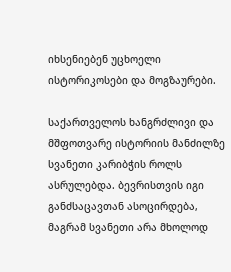იხსენიებენ უცხოელი ისტორიკოსები და მოგზაურები.

საქართველოს ხანგრძლივი და მშფოთვარე ისტორიის მანძილზე სვანეთი კარიბჭის როლს ასრულებდა. ბევრისთვის იგი განძსაცავთან ასოცირდება, მაგრამ სვანეთი არა მხოლოდ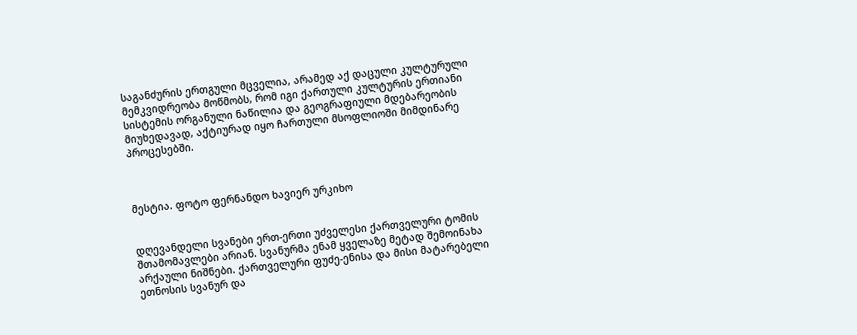საგანძურის ერთგული მცველია, არამედ აქ დაცული კულტურული მემკვიდრეობა მოწმობს, რომ იგი ქართული კულტურის ერთიანი სისტემის ორგანული ნაწილია და გეოგრაფიული მდებარეობის მიუხედავად, აქტიურად იყო ჩართული მსოფლიოში მიმდინარე პროცესებში.



მესტია. ფოტო ფერნანდო ხავიერ ურკიხო


დღევანდელი სვანები ერთ-ერთი უძველესი ქართველური ტომის შთამომავლები არიან. სვანურმა ენამ ყველაზე მეტად შემოინახა არქაული ნიშნები. ქართველური ფუძე-ენისა და მისი მატარებელი ეთნოსის სვანურ და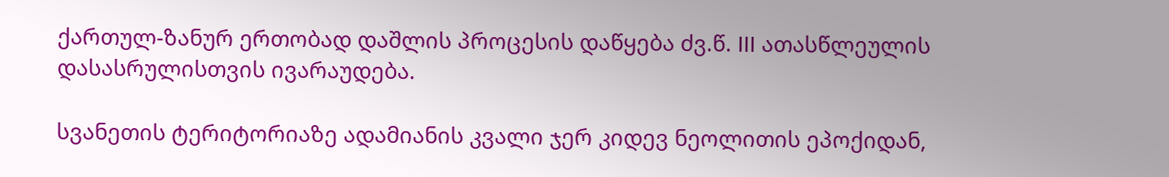ქართულ-ზანურ ერთობად დაშლის პროცესის დაწყება ძვ.წ. III ათასწლეულის დასასრულისთვის ივარაუდება.

სვანეთის ტერიტორიაზე ადამიანის კვალი ჯერ კიდევ ნეოლითის ეპოქიდან,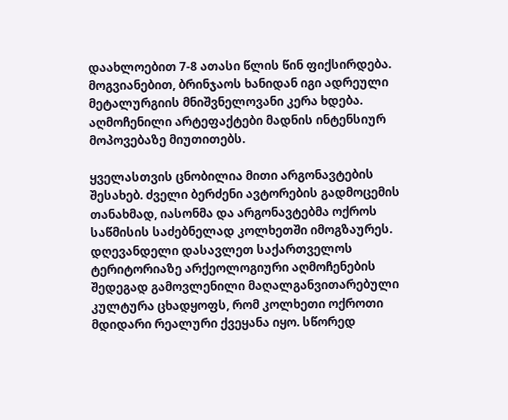დაახლოებით 7-8 ათასი წლის წინ ფიქსირდება. მოგვიანებით, ბრინჯაოს ხანიდან იგი ადრეული მეტალურგიის მნიშვნელოვანი კერა ხდება. აღმოჩენილი არტეფაქტები მადნის ინტენსიურ მოპოვებაზე მიუთითებს.

ყველასთვის ცნობილია მითი არგონავტების შესახებ. ძველი ბერძენი ავტორების გადმოცემის თანახმად, იასონმა და არგონავტებმა ოქროს საწმისის საძებნელად კოლხეთში იმოგზაურეს. დღევანდელი დასავლეთ საქართველოს ტერიტორიაზე არქეოლოგიური აღმოჩენების შედეგად გამოვლენილი მაღალგანვითარებული კულტურა ცხადყოფს, რომ კოლხეთი ოქროთი მდიდარი რეალური ქვეყანა იყო. სწორედ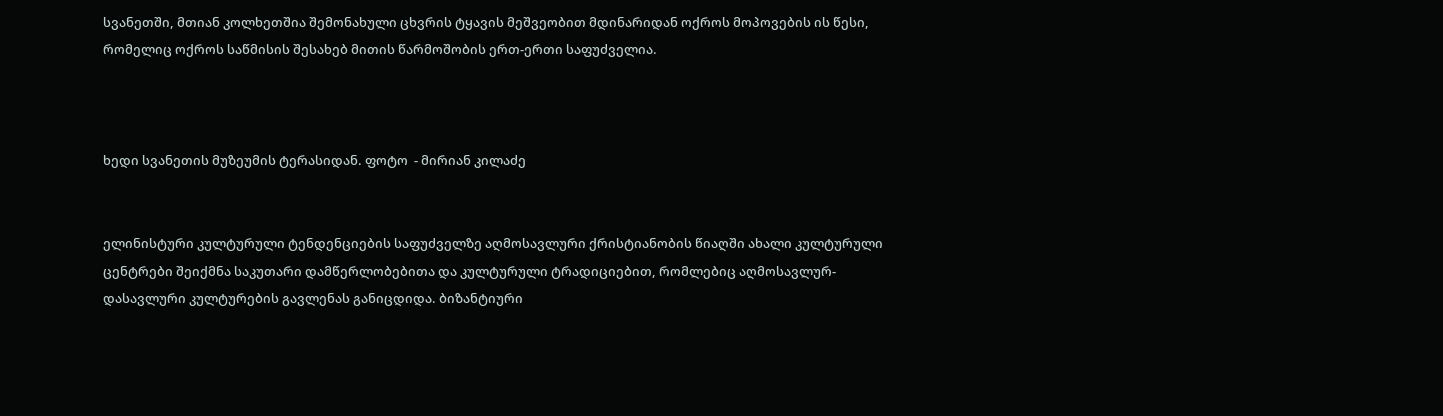სვანეთში, მთიან კოლხეთშია შემონახული ცხვრის ტყავის მეშვეობით მდინარიდან ოქროს მოპოვების ის წესი, რომელიც ოქროს საწმისის შესახებ მითის წარმოშობის ერთ-ერთი საფუძველია.



ხედი სვანეთის მუზეუმის ტერასიდან. ფოტო  - მირიან კილაძე


ელინისტური კულტურული ტენდენციების საფუძველზე აღმოსავლური ქრისტიანობის წიაღში ახალი კულტურული ცენტრები შეიქმნა საკუთარი დამწერლობებითა და კულტურული ტრადიციებით, რომლებიც აღმოსავლურ-დასავლური კულტურების გავლენას განიცდიდა. ბიზანტიური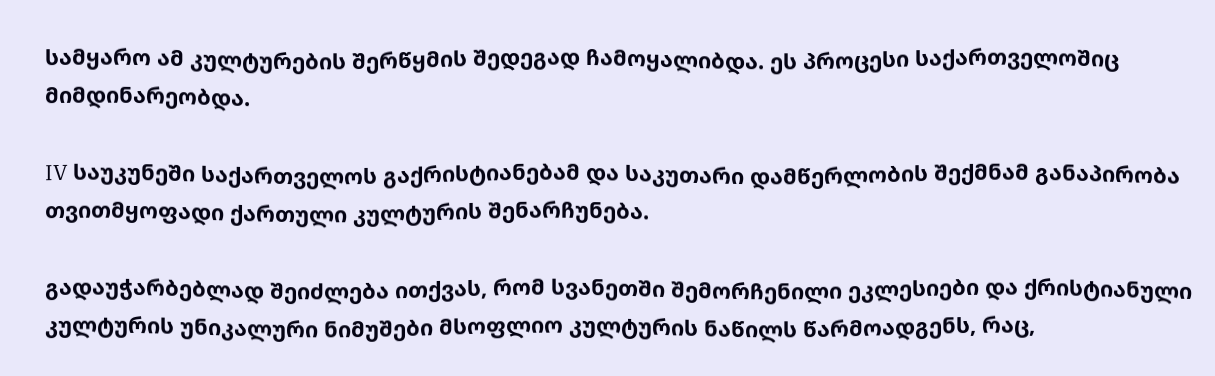სამყარო ამ კულტურების შერწყმის შედეგად ჩამოყალიბდა. ეს პროცესი საქართველოშიც მიმდინარეობდა.

IV საუკუნეში საქართველოს გაქრისტიანებამ და საკუთარი დამწერლობის შექმნამ განაპირობა თვითმყოფადი ქართული კულტურის შენარჩუნება.

გადაუჭარბებლად შეიძლება ითქვას, რომ სვანეთში შემორჩენილი ეკლესიები და ქრისტიანული კულტურის უნიკალური ნიმუშები მსოფლიო კულტურის ნაწილს წარმოადგენს, რაც,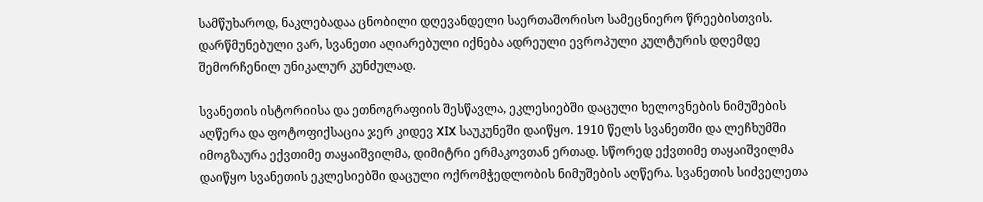სამწუხაროდ, ნაკლებადაა ცნობილი დღევანდელი საერთაშორისო სამეცნიერო წრეებისთვის. დარწმუნებული ვარ, სვანეთი აღიარებული იქნება ადრეული ევროპული კულტურის დღემდე შემორჩენილ უნიკალურ კუნძულად.

სვანეთის ისტორიისა და ეთნოგრაფიის შესწავლა, ეკლესიებში დაცული ხელოვნების ნიმუშების აღწერა და ფოტოფიქსაცია ჯერ კიდევ XIX საუკუნეში დაიწყო. 1910 წელს სვანეთში და ლეჩხუმში იმოგზაურა ექვთიმე თაყაიშვილმა, დიმიტრი ერმაკოვთან ერთად. სწორედ ექვთიმე თაყაიშვილმა დაიწყო სვანეთის ეკლესიებში დაცული ოქრომჭედლობის ნიმუშების აღწერა. სვანეთის სიძველეთა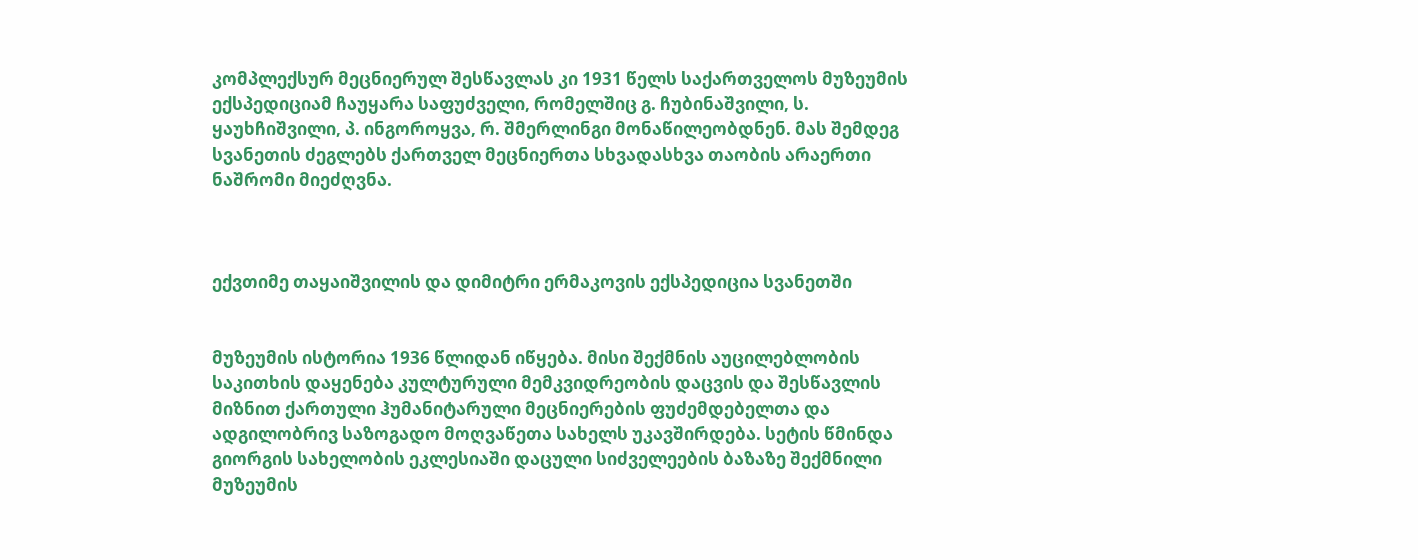კომპლექსურ მეცნიერულ შესწავლას კი 1931 წელს საქართველოს მუზეუმის ექსპედიციამ ჩაუყარა საფუძველი, რომელშიც გ. ჩუბინაშვილი, ს. ყაუხჩიშვილი, პ. ინგოროყვა, რ. შმერლინგი მონაწილეობდნენ. მას შემდეგ სვანეთის ძეგლებს ქართველ მეცნიერთა სხვადასხვა თაობის არაერთი ნაშრომი მიეძღვნა.



ექვთიმე თაყაიშვილის და დიმიტრი ერმაკოვის ექსპედიცია სვანეთში


მუზეუმის ისტორია 1936 წლიდან იწყება. მისი შექმნის აუცილებლობის საკითხის დაყენება კულტურული მემკვიდრეობის დაცვის და შესწავლის მიზნით ქართული ჰუმანიტარული მეცნიერების ფუძემდებელთა და ადგილობრივ საზოგადო მოღვაწეთა სახელს უკავშირდება. სეტის წმინდა გიორგის სახელობის ეკლესიაში დაცული სიძველეების ბაზაზე შექმნილი მუზეუმის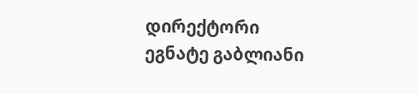დირექტორი ეგნატე გაბლიანი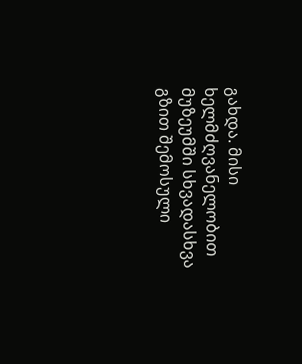გახდა. მისი ხელმძღვანელობით მუზეუმში სხვადასხვა გზით შემოსული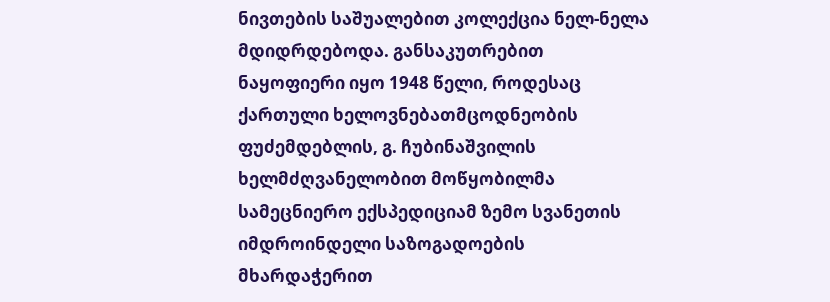ნივთების საშუალებით კოლექცია ნელ-ნელა მდიდრდებოდა. განსაკუთრებით ნაყოფიერი იყო 1948 წელი, როდესაც ქართული ხელოვნებათმცოდნეობის ფუძემდებლის, გ. ჩუბინაშვილის ხელმძღვანელობით მოწყობილმა სამეცნიერო ექსპედიციამ ზემო სვანეთის იმდროინდელი საზოგადოების მხარდაჭერით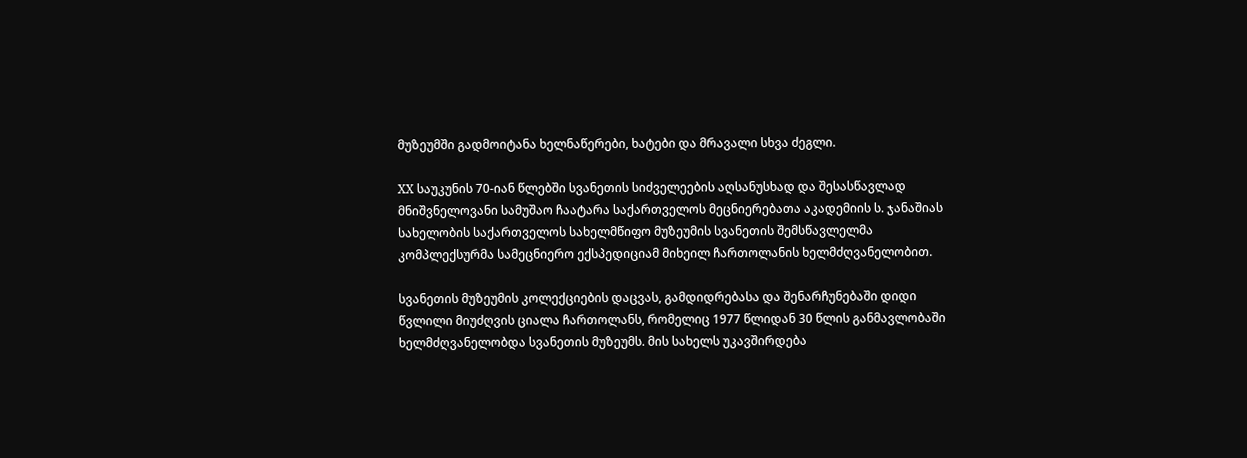მუზეუმში გადმოიტანა ხელნაწერები, ხატები და მრავალი სხვა ძეგლი.

XX საუკუნის 70-იან წლებში სვანეთის სიძველეების აღსანუსხად და შესასწავლად მნიშვნელოვანი სამუშაო ჩაატარა საქართველოს მეცნიერებათა აკადემიის ს. ჯანაშიას სახელობის საქართველოს სახელმწიფო მუზეუმის სვანეთის შემსწავლელმა კომპლექსურმა სამეცნიერო ექსპედიციამ მიხეილ ჩართოლანის ხელმძღვანელობით.

სვანეთის მუზეუმის კოლექციების დაცვას, გამდიდრებასა და შენარჩუნებაში დიდი წვლილი მიუძღვის ციალა ჩართოლანს, რომელიც 1977 წლიდან 30 წლის განმავლობაში ხელმძღვანელობდა სვანეთის მუზეუმს. მის სახელს უკავშირდება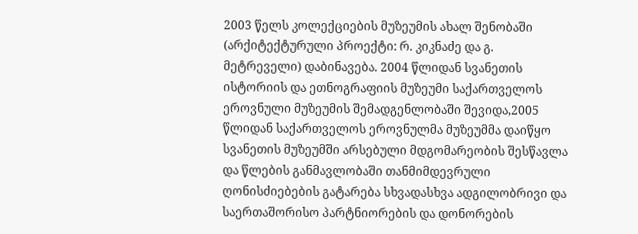2003 წელს კოლექციების მუზეუმის ახალ შენობაში (არქიტექტურული პროექტი: რ. კიკნაძე და გ. მეტრეველი) დაბინავება. 2004 წლიდან სვანეთის ისტორიის და ეთნოგრაფიის მუზეუმი საქართველოს ეროვნული მუზეუმის შემადგენლობაში შევიდა,2005 წლიდან საქართველოს ეროვნულმა მუზეუმმა დაიწყო სვანეთის მუზეუმში არსებული მდგომარეობის შესწავლა და წლების განმავლობაში თანმიმდევრული ღონისძიებების გატარება სხვადასხვა ადგილობრივი და საერთაშორისო პარტნიორების და დონორების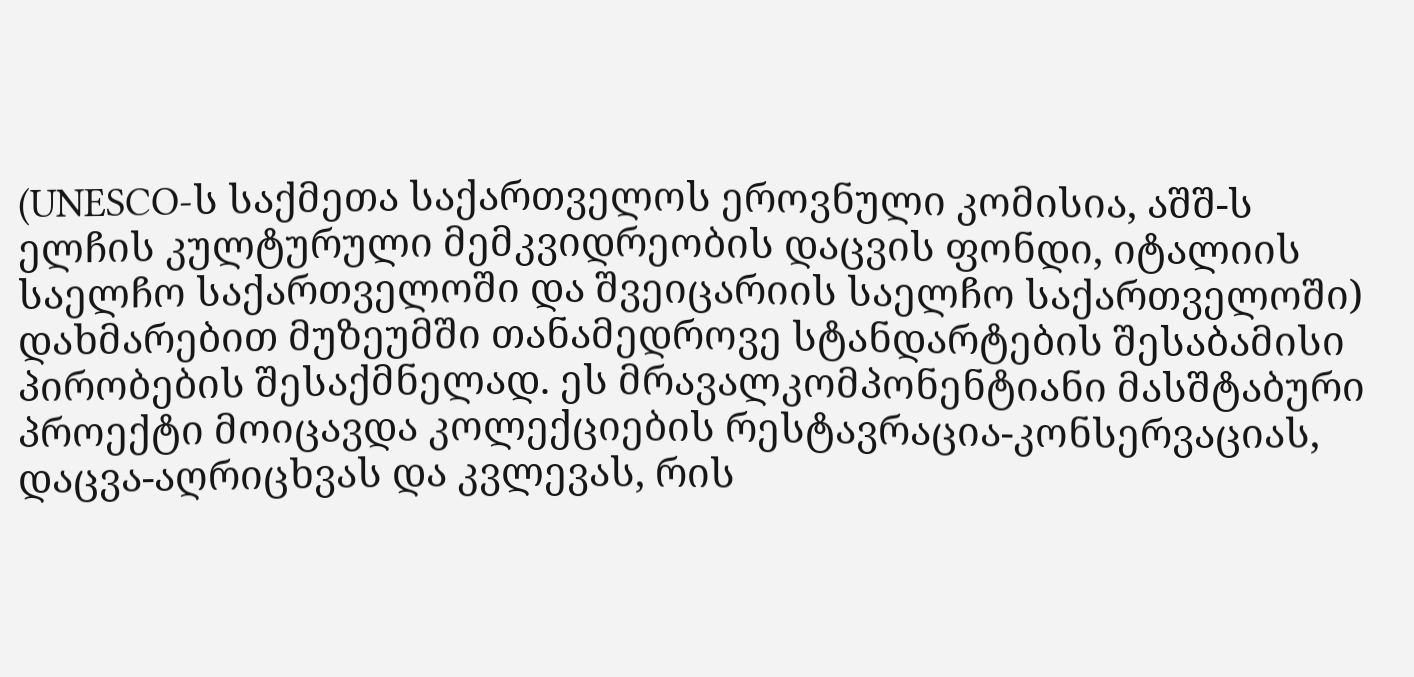(UNESCO-ს საქმეთა საქართველოს ეროვნული კომისია, აშშ-ს ელჩის კულტურული მემკვიდრეობის დაცვის ფონდი, იტალიის საელჩო საქართველოში და შვეიცარიის საელჩო საქართველოში) დახმარებით მუზეუმში თანამედროვე სტანდარტების შესაბამისი პირობების შესაქმნელად. ეს მრავალკომპონენტიანი მასშტაბური პროექტი მოიცავდა კოლექციების რესტავრაცია-კონსერვაციას, დაცვა-აღრიცხვას და კვლევას, რის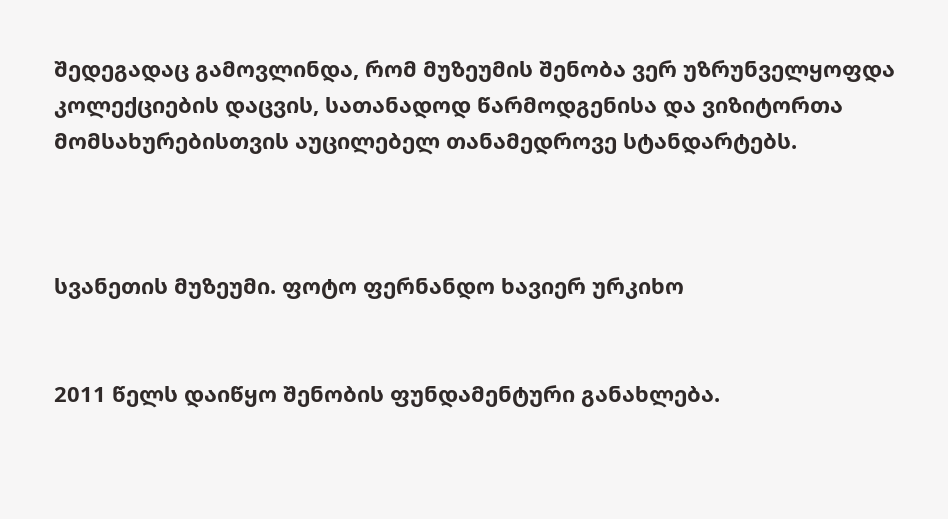შედეგადაც გამოვლინდა, რომ მუზეუმის შენობა ვერ უზრუნველყოფდა კოლექციების დაცვის, სათანადოდ წარმოდგენისა და ვიზიტორთა მომსახურებისთვის აუცილებელ თანამედროვე სტანდარტებს.



სვანეთის მუზეუმი. ფოტო ფერნანდო ხავიერ ურკიხო


2011 წელს დაიწყო შენობის ფუნდამენტური განახლება.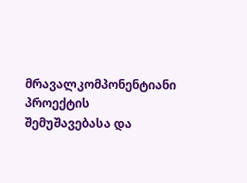მრავალკომპონენტიანი პროექტის შემუშავებასა და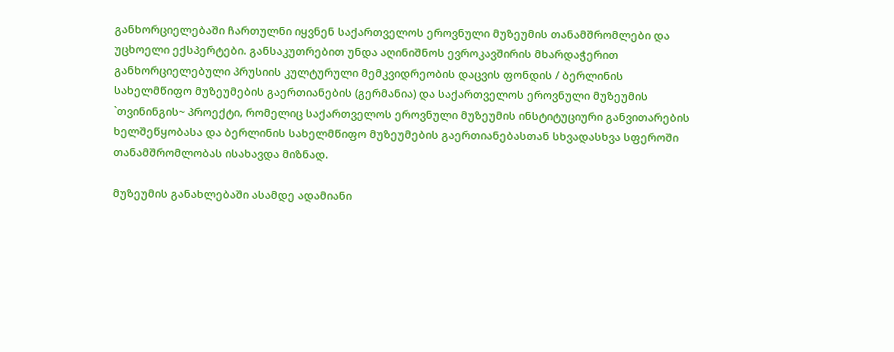განხორციელებაში ჩართულნი იყვნენ საქართველოს ეროვნული მუზეუმის თანამშრომლები და უცხოელი ექსპერტები. განსაკუთრებით უნდა აღინიშნოს ევროკავშირის მხარდაჭერით განხორციელებული პრუსიის კულტურული მემკვიდრეობის დაცვის ფონდის / ბერლინის სახელმწიფო მუზეუმების გაერთიანების (გერმანია) და საქართველოს ეროვნული მუზეუმის `თვინინგის~ პროექტი, რომელიც საქართველოს ეროვნული მუზეუმის ინსტიტუციური განვითარების ხელშეწყობასა და ბერლინის სახელმწიფო მუზეუმების გაერთიანებასთან სხვადასხვა სფეროში თანამშრომლობას ისახავდა მიზნად.

მუზეუმის განახლებაში ასამდე ადამიანი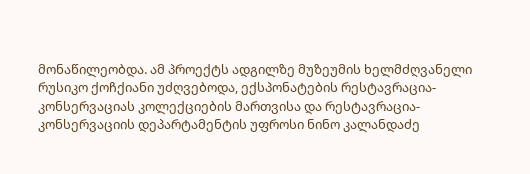მონაწილეობდა. ამ პროექტს ადგილზე მუზეუმის ხელმძღვანელი რუსიკო ქოჩქიანი უძღვებოდა, ექსპონატების რესტავრაცია-კონსერვაციას კოლექციების მართვისა და რესტავრაცია-კონსერვაციის დეპარტამენტის უფროსი ნინო კალანდაძე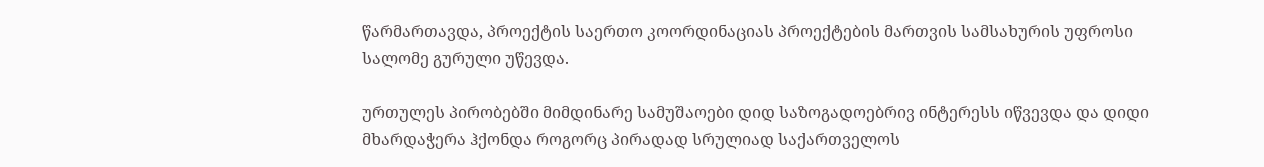წარმართავდა, პროექტის საერთო კოორდინაციას პროექტების მართვის სამსახურის უფროსი სალომე გურული უწევდა.

ურთულეს პირობებში მიმდინარე სამუშაოები დიდ საზოგადოებრივ ინტერესს იწვევდა და დიდი მხარდაჭერა ჰქონდა როგორც პირადად სრულიად საქართველოს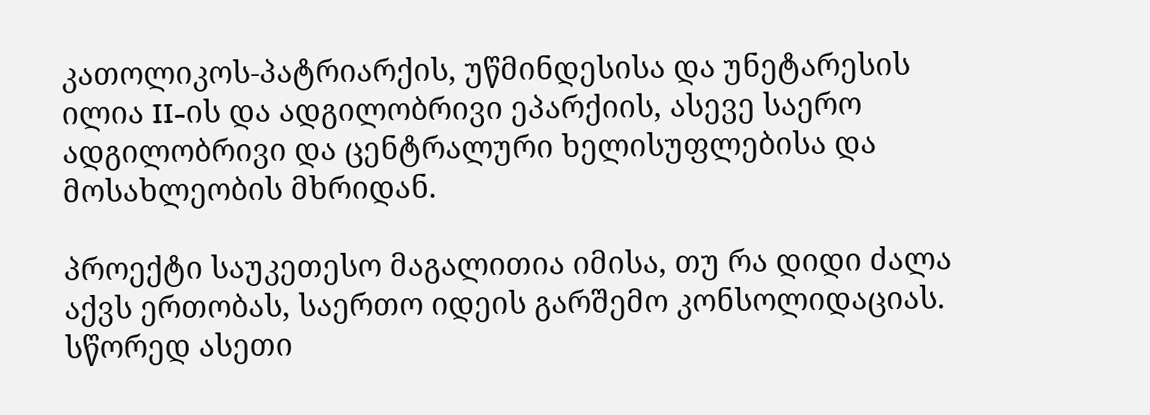კათოლიკოს-პატრიარქის, უწმინდესისა და უნეტარესის ილია II-ის და ადგილობრივი ეპარქიის, ასევე საერო ადგილობრივი და ცენტრალური ხელისუფლებისა და მოსახლეობის მხრიდან.

პროექტი საუკეთესო მაგალითია იმისა, თუ რა დიდი ძალა აქვს ერთობას, საერთო იდეის გარშემო კონსოლიდაციას. სწორედ ასეთი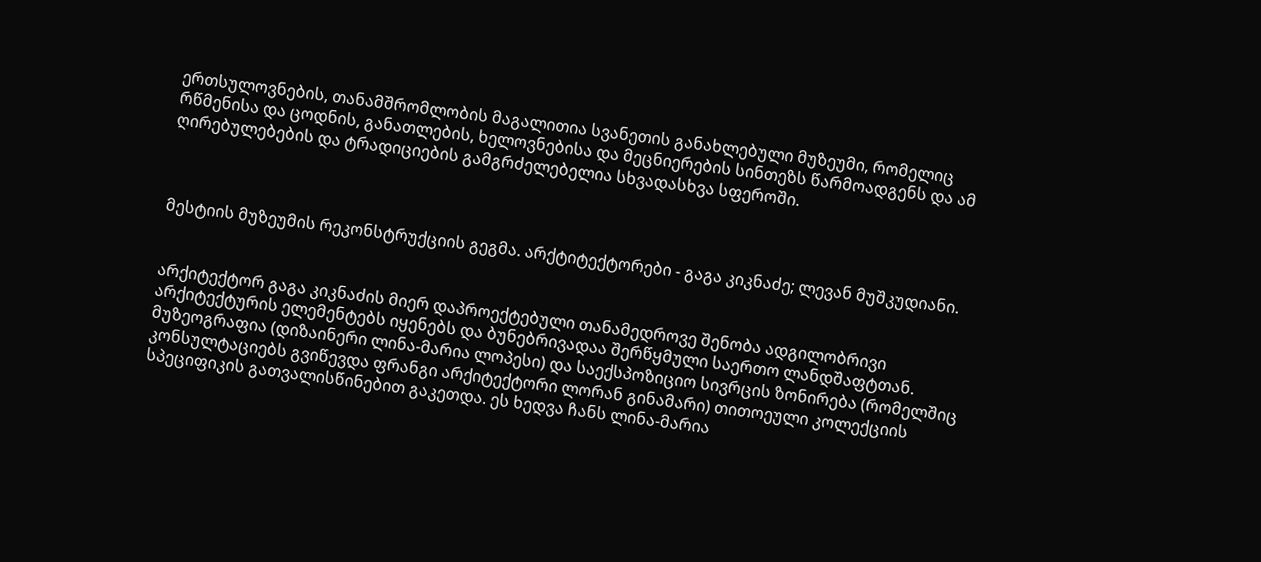ერთსულოვნების, თანამშრომლობის მაგალითია სვანეთის განახლებული მუზეუმი, რომელიც რწმენისა და ცოდნის, განათლების, ხელოვნებისა და მეცნიერების სინთეზს წარმოადგენს და ამ ღირებულებების და ტრადიციების გამგრძელებელია სხვადასხვა სფეროში.



მესტიის მუზეუმის რეკონსტრუქციის გეგმა. არქტიტექტორები - გაგა კიკნაძე; ლევან მუშკუდიანი.


არქიტექტორ გაგა კიკნაძის მიერ დაპროექტებული თანამედროვე შენობა ადგილობრივი არქიტექტურის ელემენტებს იყენებს და ბუნებრივადაა შერწყმული საერთო ლანდშაფტთან. მუზეოგრაფია (დიზაინერი ლინა-მარია ლოპესი) და საექსპოზიციო სივრცის ზონირება (რომელშიც კონსულტაციებს გვიწევდა ფრანგი არქიტექტორი ლორან გინამარი) თითოეული კოლექციის სპეციფიკის გათვალისწინებით გაკეთდა. ეს ხედვა ჩანს ლინა-მარია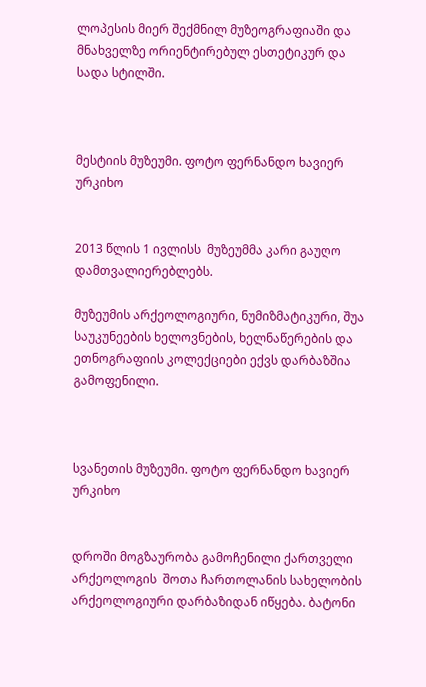ლოპესის მიერ შექმნილ მუზეოგრაფიაში და მნახველზე ორიენტირებულ ესთეტიკურ და სადა სტილში.



მესტიის მუზეუმი. ფოტო ფერნანდო ხავიერ ურკიხო


2013 წლის 1 ივლისს  მუზეუმმა კარი გაუღო დამთვალიერებლებს.

მუზეუმის არქეოლოგიური, ნუმიზმატიკური, შუა საუკუნეების ხელოვნების, ხელნაწერების და ეთნოგრაფიის კოლექციები ექვს დარბაზშია გამოფენილი.



სვანეთის მუზეუმი. ფოტო ფერნანდო ხავიერ ურკიხო


დროში მოგზაურობა გამოჩენილი ქართველი არქეოლოგის  შოთა ჩართოლანის სახელობის არქეოლოგიური დარბაზიდან იწყება. ბატონი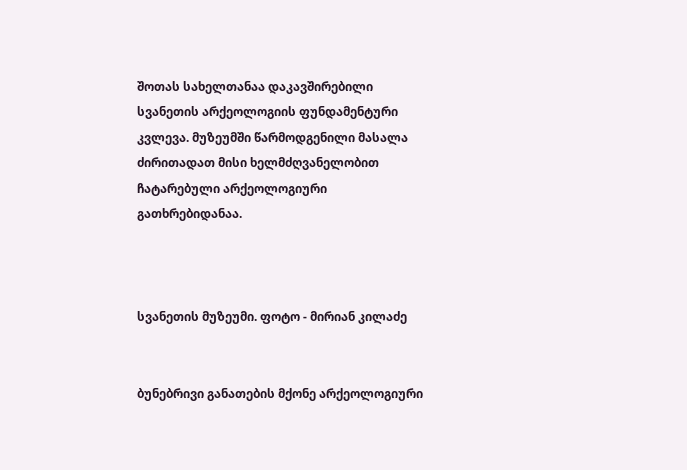შოთას სახელთანაა დაკავშირებილი სვანეთის არქეოლოგიის ფუნდამენტური კვლევა. მუზეუმში წარმოდგენილი მასალა ძირითადათ მისი ხელმძღვანელობით ჩატარებული არქეოლოგიური გათხრებიდანაა.



სვანეთის მუზეუმი. ფოტო - მირიან კილაძე


ბუნებრივი განათების მქონე არქეოლოგიური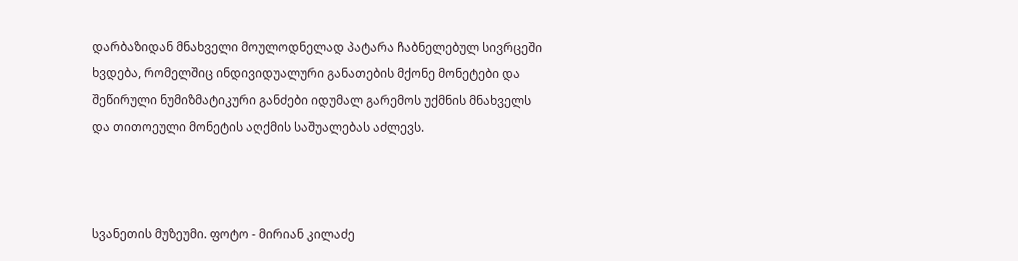დარბაზიდან მნახველი მოულოდნელად პატარა ჩაბნელებულ სივრცეში ხვდება, რომელშიც ინდივიდუალური განათების მქონე მონეტები და შეწირული ნუმიზმატიკური განძები იდუმალ გარემოს უქმნის მნახველს და თითოეული მონეტის აღქმის საშუალებას აძლევს.



სვანეთის მუზეუმი. ფოტო - მირიან კილაძე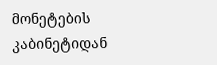მონეტების კაბინეტიდან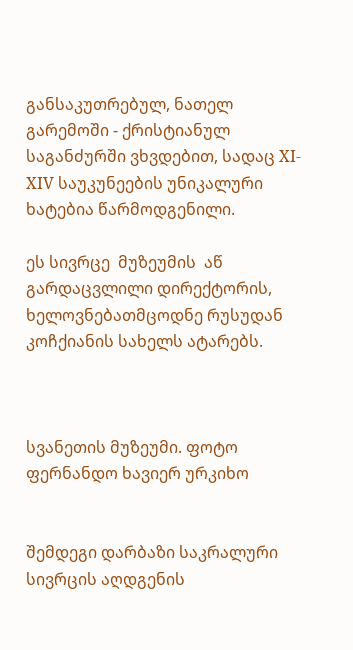განსაკუთრებულ, ნათელ გარემოში - ქრისტიანულ საგანძურში ვხვდებით, სადაც XI-XIV საუკუნეების უნიკალური ხატებია წარმოდგენილი.

ეს სივრცე  მუზეუმის  აწ გარდაცვლილი დირექტორის, ხელოვნებათმცოდნე რუსუდან კოჩქიანის სახელს ატარებს.



სვანეთის მუზეუმი. ფოტო ფერნანდო ხავიერ ურკიხო


შემდეგი დარბაზი საკრალური სივრცის აღდგენის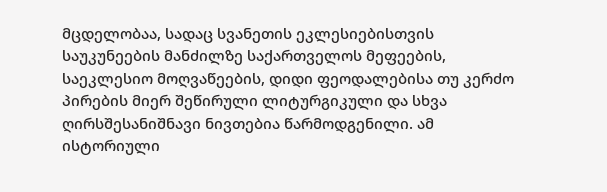მცდელობაა, სადაც სვანეთის ეკლესიებისთვის საუკუნეების მანძილზე საქართველოს მეფეების, საეკლესიო მოღვაწეების, დიდი ფეოდალებისა თუ კერძო პირების მიერ შეწირული ლიტურგიკული და სხვა ღირსშესანიშნავი ნივთებია წარმოდგენილი. ამ ისტორიული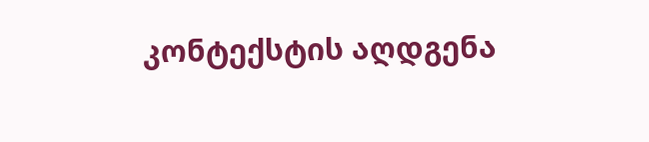კონტექსტის აღდგენა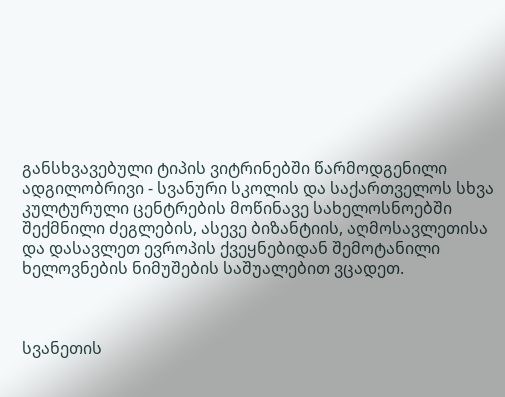განსხვავებული ტიპის ვიტრინებში წარმოდგენილი ადგილობრივი - სვანური სკოლის და საქართველოს სხვა კულტურული ცენტრების მოწინავე სახელოსნოებში შექმნილი ძეგლების, ასევე ბიზანტიის, აღმოსავლეთისა და დასავლეთ ევროპის ქვეყნებიდან შემოტანილი ხელოვნების ნიმუშების საშუალებით ვცადეთ.



სვანეთის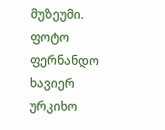მუზეუმი. ფოტო ფერნანდო ხავიერ ურკიხო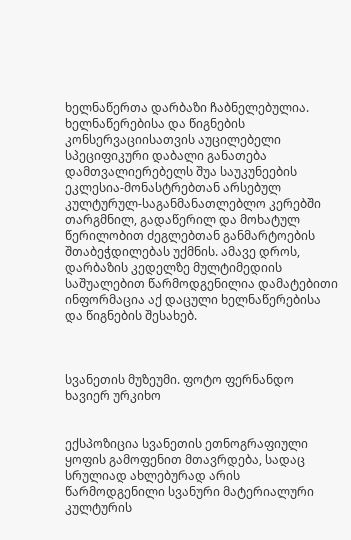ხელნაწერთა დარბაზი ჩაბნელებულია. ხელნაწერებისა და წიგნების კონსერვაციისათვის აუცილებელი სპეციფიკური დაბალი განათება დამთვალიერებელს შუა საუკუნეების ეკლესია-მონასტრებთან არსებულ კულტურულ-საგანმანათლებლო კერებში თარგმნილ, გადაწერილ და მოხატულ წერილობით ძეგლებთან განმარტოების შთაბეჭდილებას უქმნის. ამავე დროს, დარბაზის კედელზე მულტიმედიის საშუალებით წარმოდგენილია დამატებითი ინფორმაცია აქ დაცული ხელნაწერებისა და წიგნების შესახებ.



სვანეთის მუზეუმი. ფოტო ფერნანდო ხავიერ ურკიხო


ექსპოზიცია სვანეთის ეთნოგრაფიული ყოფის გამოფენით მთავრდება, სადაც სრულიად ახლებურად არის წარმოდგენილი სვანური მატერიალური კულტურის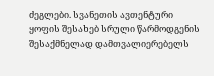ძეგლები. სვანეთის ავთენტური ყოფის შესახებ სრული წარმოდგენის შესაქმნელად დამთვალიერებელს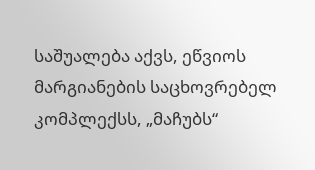საშუალება აქვს, ეწვიოს მარგიანების საცხოვრებელ კომპლექსს, „მაჩუბს“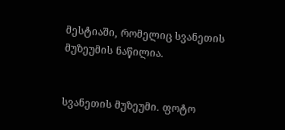მესტიაში, რომელიც სვანეთის მუზეუმის ნაწილია.


სვანეთის მუზეუმი. ფოტო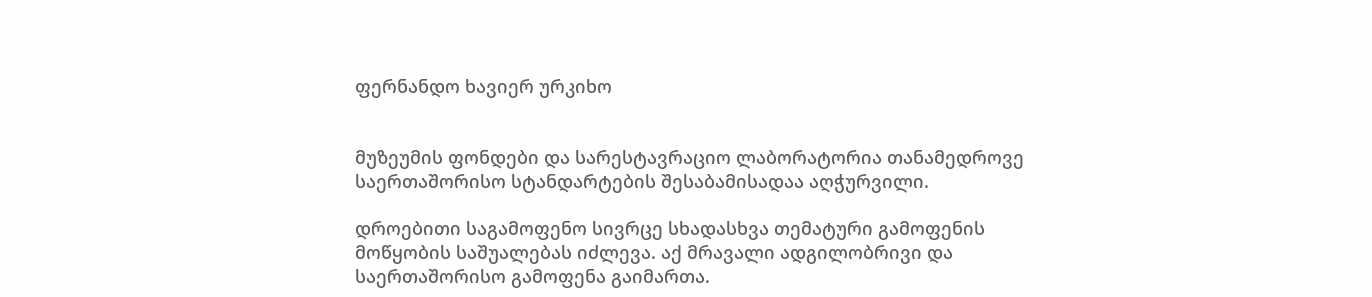ფერნანდო ხავიერ ურკიხო


მუზეუმის ფონდები და სარესტავრაციო ლაბორატორია თანამედროვე საერთაშორისო სტანდარტების შესაბამისადაა აღჭურვილი.

დროებითი საგამოფენო სივრცე სხადასხვა თემატური გამოფენის მოწყობის საშუალებას იძლევა. აქ მრავალი ადგილობრივი და საერთაშორისო გამოფენა გაიმართა.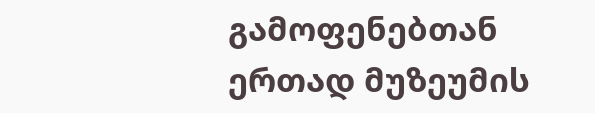გამოფენებთან ერთად მუზეუმის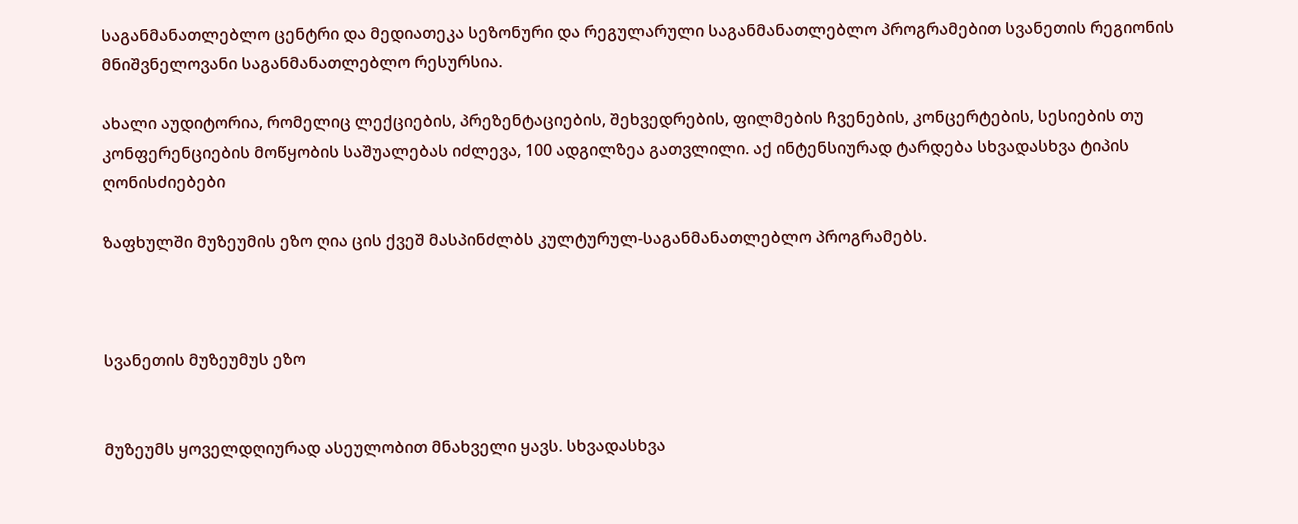საგანმანათლებლო ცენტრი და მედიათეკა სეზონური და რეგულარული საგანმანათლებლო პროგრამებით სვანეთის რეგიონის მნიშვნელოვანი საგანმანათლებლო რესურსია.

ახალი აუდიტორია, რომელიც ლექციების, პრეზენტაციების, შეხვედრების, ფილმების ჩვენების, კონცერტების, სესიების თუ კონფერენციების მოწყობის საშუალებას იძლევა, 100 ადგილზეა გათვლილი. აქ ინტენსიურად ტარდება სხვადასხვა ტიპის ღონისძიებები

ზაფხულში მუზეუმის ეზო ღია ცის ქვეშ მასპინძლბს კულტურულ-საგანმანათლებლო პროგრამებს.



სვანეთის მუზეუმუს ეზო


მუზეუმს ყოველდღიურად ასეულობით მნახველი ყავს. სხვადასხვა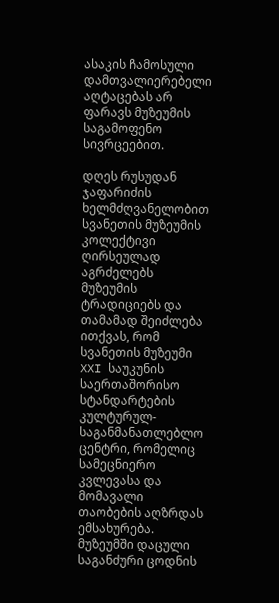ასაკის ჩამოსული დამთვალიერებელი აღტაცებას არ ფარავს მუზეუმის საგამოფენო სივრცეებით.

დღეს რუსუდან ჯაფარიძის ხელმძღვანელობით სვანეთის მუზეუმის კოლექტივი ღირსეულად აგრძელებს მუზეუმის ტრადიციებს და თამამად შეიძლება ითქვას, რომ სვანეთის მუზეუმი XXI საუკუნის საერთაშორისო სტანდარტების კულტურულ-საგანმანათლებლო ცენტრი, რომელიც სამეცნიერო კვლევასა და მომავალი თაობების აღზრდას ემსახურება. მუზეუმში დაცული საგანძური ცოდნის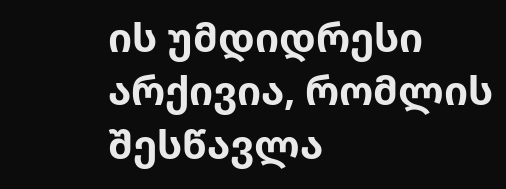ის უმდიდრესი არქივია, რომლის შესწავლა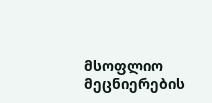მსოფლიო მეცნიერების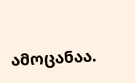ამოცანაა.